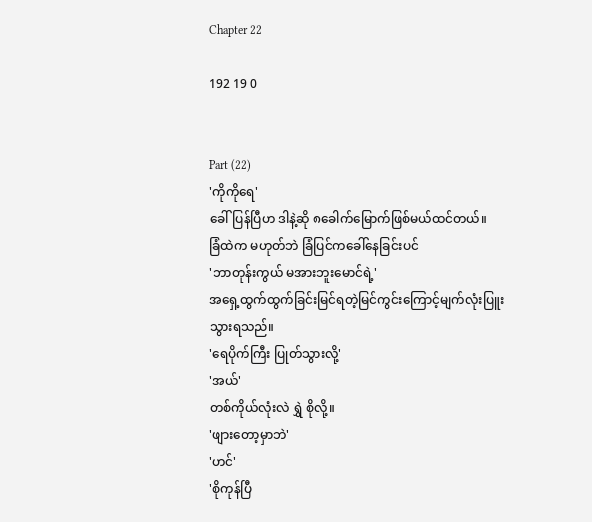Chapter 22

192 19 0


Part (22)
'ကိုကိုရေ'
ခေါ်ပြန်ပြီဟ ဒါနဲ့ဆို ၈ခေါက်မြောက်ဖြစ်မယ်ထင်တယ်။
ခြံထဲက မဟုတ်ဘဲ ခြံပြင်ကခေါ်နေခြင်းပင်
'ဘာတုန်းကွယ် မအားဘူးမောင်ရဲ့'
အရှေ့ထွက်ထွက်ခြင်းမြင်ရတဲ့မြင်ကွင်းကြောင့်မျက်လုံးပြူးသွားရသည်။
'ရေပိုက်ကြီး ပြုတ်သွားလို့'
'အယ်'
တစ်ကိုယ်လုံးလဲ ရွှဲ စိုလို့။
'ဖျားတော့မှာဘဲ'
'ဟင်'
'စိုကုန်ပြီ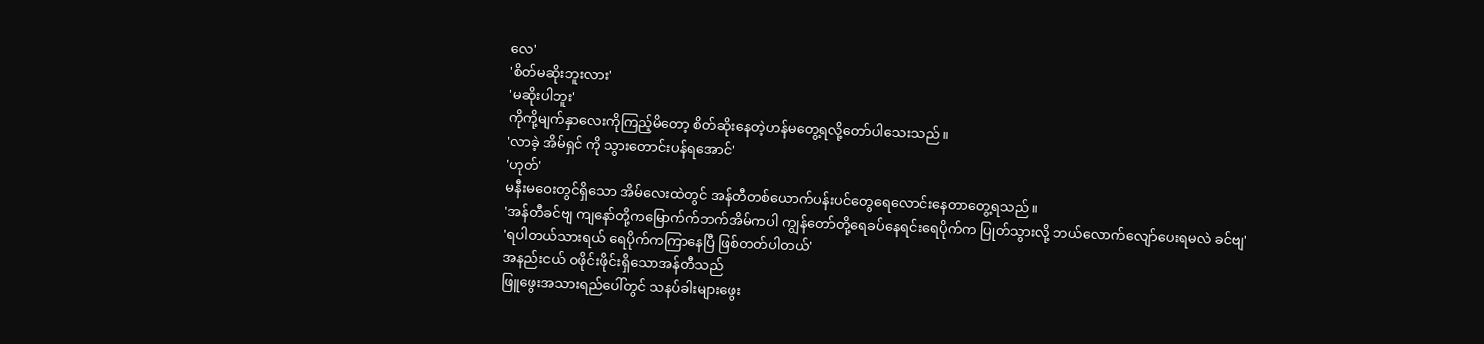လေ'
'စိတ်မဆိုးဘူးလား'
'မဆိုးပါဘူး'
ကိုကို့မျက်နှာလေးကိုကြည့်မိတော့ စိတ်ဆိုးနေတဲ့ဟန်မတွေ့ရလို့တော်ပါသေးသည်။
'လာခဲ့ အိမ်ရှင် ကို သွားတောင်းပန်ရအောင်'
'ဟုတ်'
မနီးမဝေးတွင်ရှိသော အိမ်လေးထဲတွင် အန်တီတစ်ယောက်ပန်းပင်တွေရေလောင်းနေတာတွေ့ရသည်။
'အန်တီခင်ဗျ ကျနော်တို့ကမြောက်က်ဘက်အိမ်ကပါ ကျွန်တော်တို့ရေခပ်နေရင်းရေပိုက်က ပြုတ်သွားလို့ ဘယ်လောက်လျော်ပေးရမလဲ ခင်ဗျ'
'ရပါတယ်သားရယ် ရေပိုက်ကကြာနေပြီ ဖြစ်တတ်ပါတယ်'
အနည်းငယ် ဝဖိုင်းဖိုင်းရှိသောအန်တီသည်
ဖြူဖွေးအသားရည်ပေါ်တွင် သနပ်ခါးများဖွေး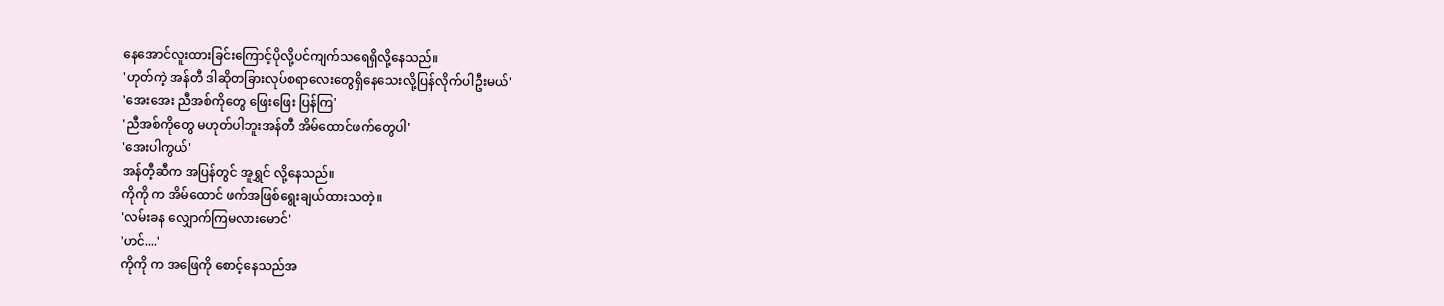နေအောင်လူးထားခြင်းကြောင့်ပိုလို့ပင်ကျက်သရေရှိလို့နေသည်။
'ဟုတ်ကဲ့ အန်တီ ဒါဆိုတခြားလုပ်စရာလေးတွေရှိနေသေးလို့ပြန်လိုက်ပါဦးမယ်'
'အေးအေး ညီအစ်ကိုတွေ ဖြေးဖြေး ပြန်ကြ'
'ညီအစ်ကိုတွေ မဟုတ်ပါဘူးအန်တီ အိမ်ထောင်ဖက်တွေပါ'
'အေးပါကွယ်'
အန်တီ့ဆီက အပြန်တွင် အူရွှင် လို့နေသည်။
ကိုကို က အိမ်ထောင် ဖက်အဖြစ်ရွေးချယ်ထားသတဲ့။
'လမ်းခန လျှောက်ကြမလားမောင်'
'ဟင်....'
ကိုကို က အဖြေကို စောင့်နေသည်အ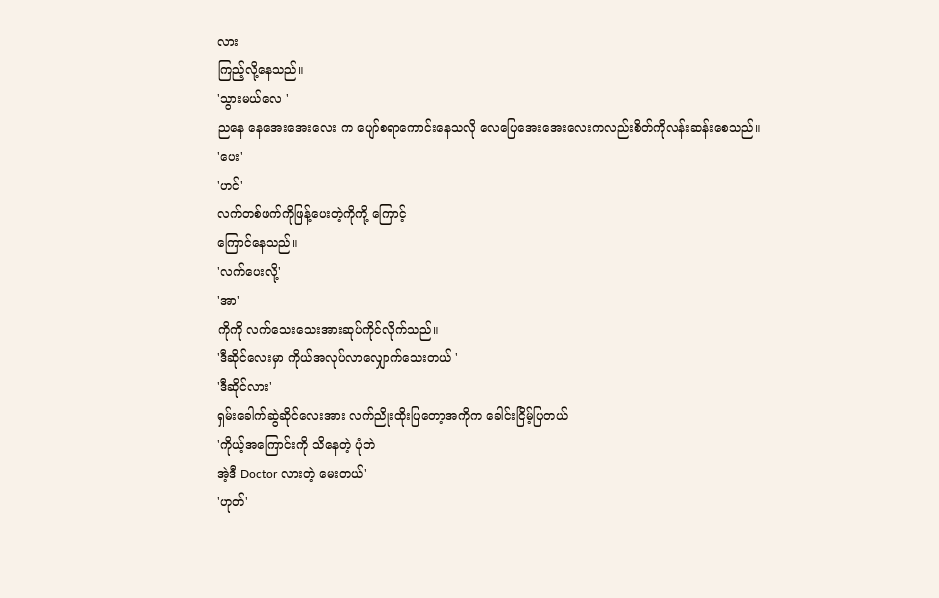လား
ကြည့်လို့နေသည်။
'သွားမယ်လေ '
ညနေ နေအေးအေးလေး က ပျော်စရာကောင်းနေသလို လေပြေအေးအေးလေးကလည်းစိတ်ကိုလန်းဆန်းစေသည်။
'ပေး'
'ဟင်'
လက်တစ်ဖက်ကိုဖြန့်ပေးတဲ့ကိုကို့ ကြောင့်
ကြောင်နေသည်။
'လက်ပေးလို့'
'အာ'
ကိုကို လက်သေးသေးအားဆုပ်ကိုင်လိုက်သည်။
'ဒီဆိုင်လေးမှာ ကိုယ်အလုပ်လာလျှောက်သေးတယ် '
'ဒီဆိုင်လား'
ရှမ်းခေါက်ဆွဲဆိုင်လေးအား လက်ညိုးထိုးပြတော့အကိုက ခေါင်းငြိမ့်ပြတယ်
'ကိုယ့်အကြောင်းကို သိနေတဲ့ ပုံဘဲ
အဲ့ဒီ Doctor လားတဲ့ မေးတယ်'
'ဟုတ်'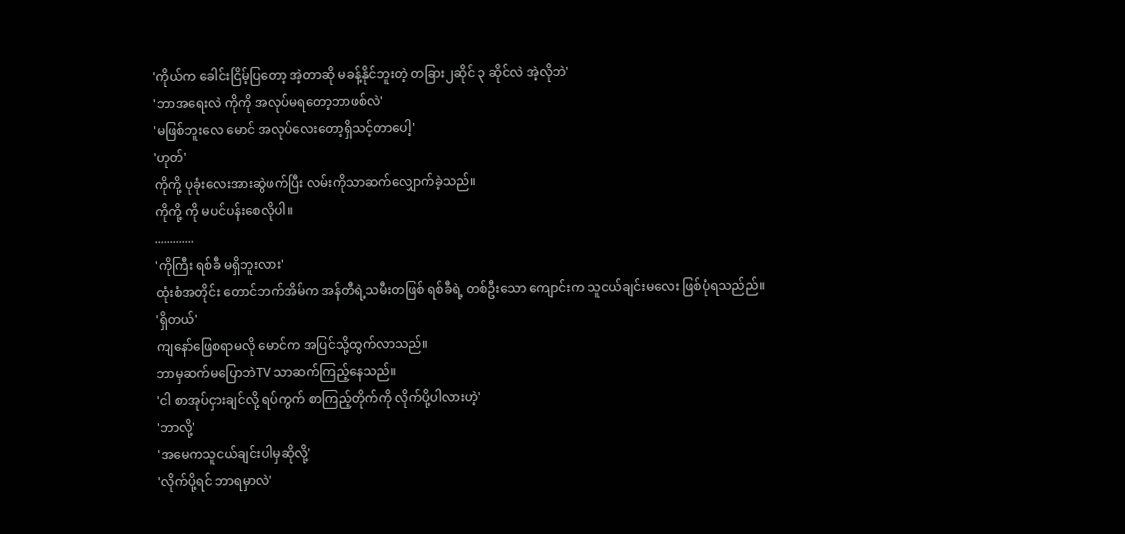'ကိုယ်က ခေါင်းငြိမ့်ပြတော့ အဲ့တာဆို မခန့်နိုင်ဘူးတဲ့ တခြား၂ဆိုင် ၃ ဆိုင်လဲ အဲ့လိုဘဲ'
'ဘာအရေးလဲ ကိုကို အလုပ်မရတော့ဘာဖစ်လဲ'
'မဖြစ်ဘူးလေ မောင် အလုပ်လေးတော့ရှိသင့်တာပေါ့'
'ဟုတ်'
ကိုကို့ ပုခုံးလေးအားဆွဲဖက်ပြီး လမ်းကိုသာဆက်လျှောက်ခဲ့သည်။
ကိုကို့ ကို မပင်ပန်းစေလိုပါ။
.............
'ကိုကြီး ရစ်ခီ မရှိဘူးလား'
ထုံးစံအတိုင်း တောင်ဘက်အိမ်က အန်တီရဲ့သမီးတဖြစ် ရစ်ခီရဲ့ တစ်ဦးသော ကျောင်းက သူငယ်ချင်းမလေး ဖြစ်ပုံရသည်ည်။
'ရှိတယ်'
ကျနော်ဖြေစရာမလို မောင်က အပြင်သို့ထွက်လာသည်။
ဘာမှဆက်မပြောဘဲTV သာဆက်ကြည့်နေသည်။
'ငါ စာအုပ်ငှားချင်လို့ ရပ်ကွက် စာကြည့်တိုက်ကို လိုက်ပို့ပါလားဟဲ့'
'ဘာလို့'
'အမေကသူငယ်ချင်းပါမှဆိုလို့'
'လိုက်ပို့ရင် ဘာရမှာလဲ'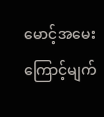မောင့်အမေးကြောင့်မျက်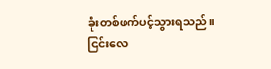ခုံးတစ်ဖက်ပင့်သွားရသည်။
ငြင်းလေ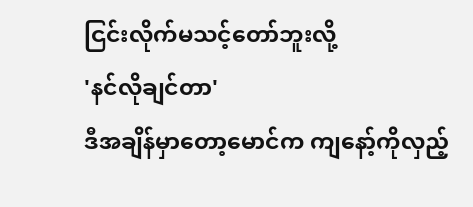ငြင်းလိုက်မသင့်တော်ဘူးလို့
'နင်လိုချင်တာ'
ဒီအချိန်မှာတော့မောင်က ကျနော့်ကိုလှည့်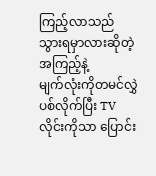ကြည့်လာသည် သွားရမှာလားဆိုတဲ့အကြည့်နဲ့
မျက်လုံးကိုတမင်လွှဲပစ်လိုက်ပြီး TV လိုင်းကိုသာ ပြောင်း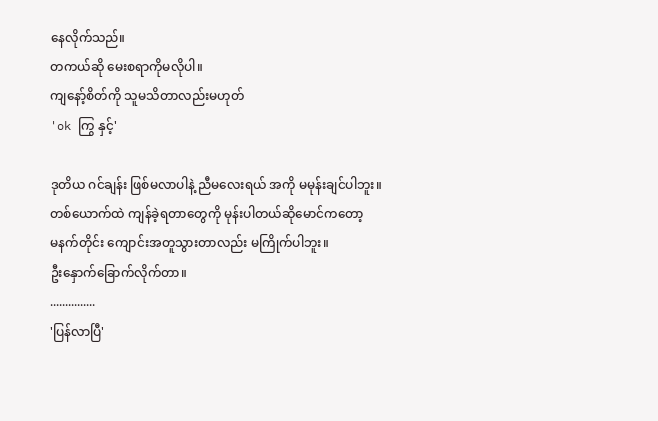နေလိုက်သည်။
တကယ်ဆို မေးစရာကိုမလိုပါ။
ကျနော့်စိတ်ကို သူမသိတာလည်းမဟုတ်
'ok ကြွ နှင့်'

ဒုတိယ ဂင်ချန်း ဖြစ်မလာပါနဲ့ ညီမလေးရယ် အကို မမုန်းချင်ပါဘူး။
တစ်ယောက်ထဲ ကျန်ခဲ့ရတာတွေကို မုန်းပါတယ်ဆိုမောင်ကတော့
မနက်တိုင်း ကျောင်းအတူသွားတာလည်း မကြိုက်ပါဘူး။
ဦးနှောက်ခြောက်လိုက်တာ။
...............
'ပြန်လာပြီ'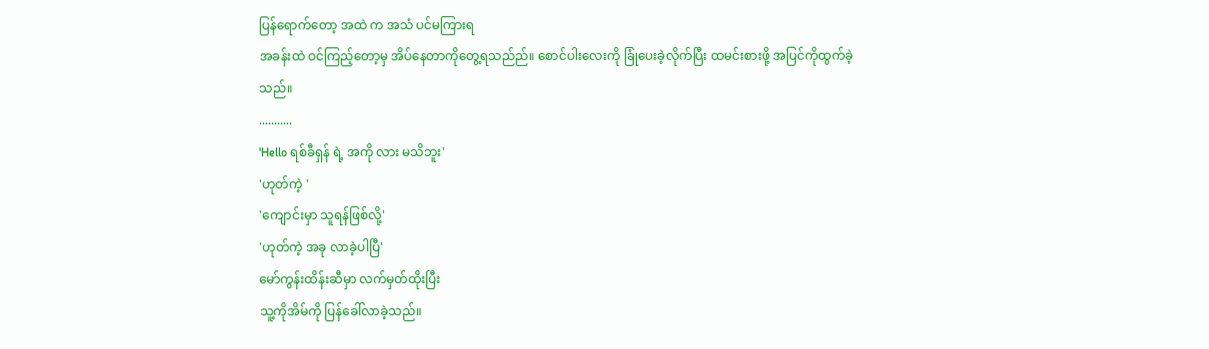ပြန်ရောက်တော့ အထဲ က အသံ ပင်မကြားရ
အခန်းထဲ ဝင်ကြည့်တော့မှ အိပ်နေတာကိုတွေ့ရသည်ည်။ စောင်ပါးလေးကို ခြုံပေးခဲ့လိုက်ပြီး ထမင်းစားဖို့ အပြင်ကိုထွက်ခဲ့သည်။
...........
'Hello ရစ်ခီရှန် ရဲ့ အကို လား မသိဘူး'
'ဟုတ်ကဲ့ '
'ကျောင်းမှာ သူရန်ဖြစ်လို့'
'ဟုတ်ကဲ့ အခု လာခဲ့ပါပြီ'
မော်ကွန်းထိန်းဆီမှာ လက်မှတ်ထိုးပြီး
သူ့ကိုအိမ်ကို ပြန်ခေါ်လာခဲ့သည်။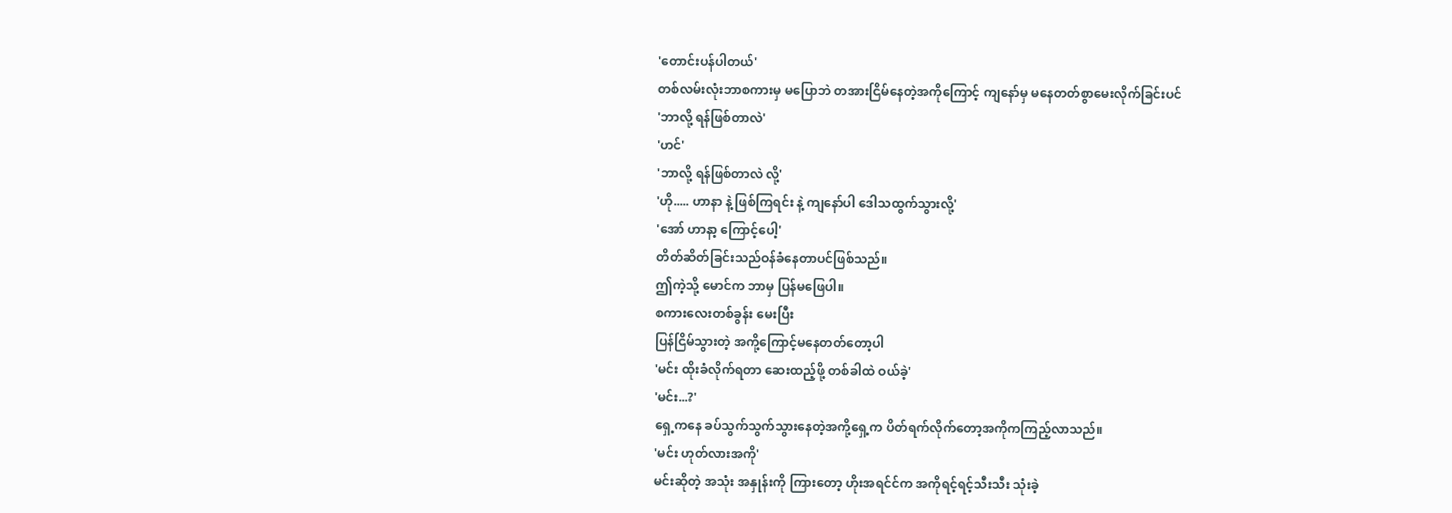'တောင်းပန်ပါတယ်'
တစ်လမ်းလုံးဘာစကားမှ မပြောဘဲ တအားငြိမ်နေတဲ့အကိုကြောင့် ကျနော်မှ မနေတတ်စွာမေးလိုက်ခြင်းပင်
'ဘာလို့ ရန်ဖြစ်တာလဲ'
'ဟင်'
'ဘာလို့ ရန်ဖြစ်တာလဲ လို့'
'ဟို..... ဟာနာ နဲ့ ဖြစ်ကြရင်း နဲ့ ကျနော်ပါ ဒေါသထွက်သွားလို့'
'အော် ဟာနာ့ ကြောင့်ပေါ့'
တိတ်ဆိတ်ခြင်းသည်ဝန်ခံနေတာပင်ဖြစ်သည်။
ဤကဲ့သို့ မောင်က ဘာမှ ပြန်မဖြေပါ။
စကားလေးတစ်ခွန်း မေးပြီး
ပြန်ငြိမ်သွားတဲ့ အကို့ကြောင့်မနေတတ်တော့ပါ
'မင်း ထိုးခံလိုက်ရတာ ဆေးထည့်ဖို့ တစ်ခါထဲ ဝယ်ခဲ့'
'မင်း...?'
ရှေ့ကနေ ခပ်သွက်သွက်သွားနေတဲ့အကို့ရှေ့က ပိတ်ရက်လိုက်တော့အကိုကကြည့်လာသည်။
'မင်း ဟုတ်လားအကို'
မင်းဆိုတဲ့ အသုံး အနှုန်းကို ကြားတော့ ဟိုးအရင်င်က အကိုရင့်ရင့်သီးသီး သုံးခဲ့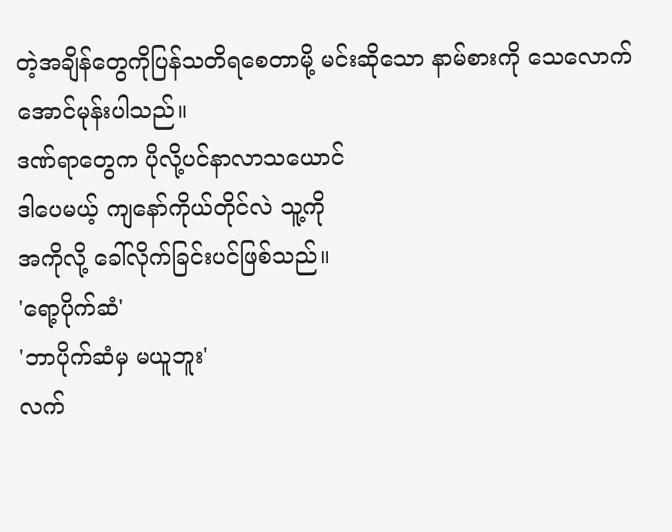တဲ့အချိန်တွေကိုပြန်သတိရစေတာမို့ မင်းဆိုသော နာမ်စားကို သေလောက်အောင်မုန်းပါသည်။
ဒဏ်ရာတွေက ပိုလို့ပင်နာလာသယောင်
ဒါပေမယ့် ကျနော်ကိုယ်တိုင်လဲ သူ့ကို
အကိုလို့ ခေါ်လိုက်ခြင်းပင်ဖြစ်သည်။
'ရော့ပိုက်ဆံ'
'ဘာပိုက်ဆံမှ မယူဘူး'
လက်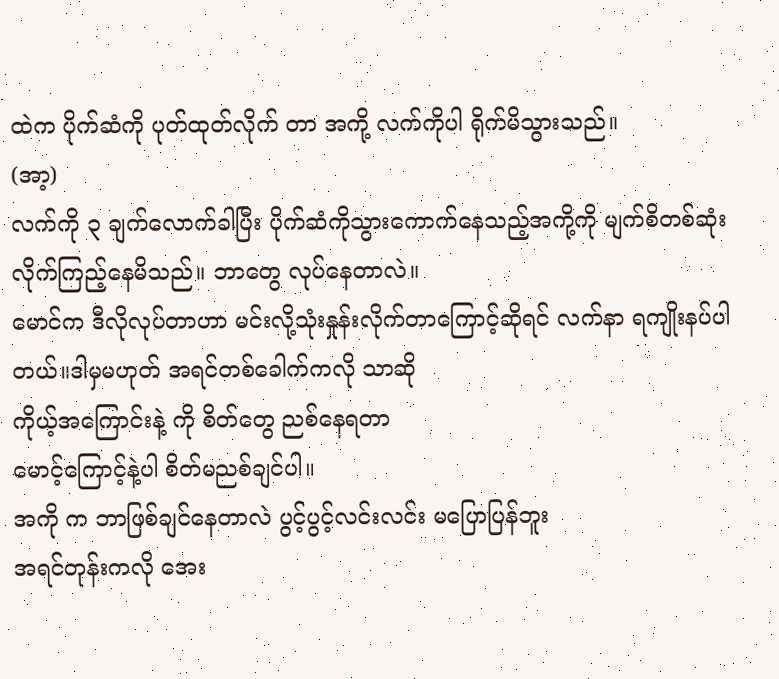ထဲက ပိုက်ဆံကို ပုတ်ထုတ်လိုက် တာ အကို့ လက်ကိုပါ ရိုက်မိသွားသည်။
(အာ့)
လက်ကို ၃ ချက်လောက်ခါပြီး ပိုက်ဆံကိုသွားကောက်နေသည့်အကို့ကို မျက်စိတစ်ဆုံး လိုက်ကြည့်နေမိသည်။ ဘာတွေ လုပ်နေတာလဲ။
မောင်က ဒီလိုလုပ်တာဟာ မင်းလို့သုံးနှုန်းလိုက်တာကြောင့်ဆိုရင် လက်နာ ရကျိုးနပ်ပါတယ်။ဒါမှမဟုတ် အရင်တစ်ခေါက်ကလို သာဆို
ကိုယ့်အကြောင်းနဲ့ ကို စိတ်တွေ ညစ်နေရတာ
မောင့်ကြောင့်နဲ့ပါ စိတ်မညစ်ချင်ပါ။
အကို က ဘာဖြစ်ချင်နေတာလဲ ပွင့်ပွင့်လင်းလင်း မပြောပြန်ဘူး
အရင်တုန်းကလို အေး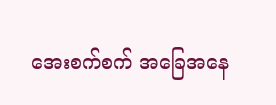အေးစက်စက် အခြေအနေ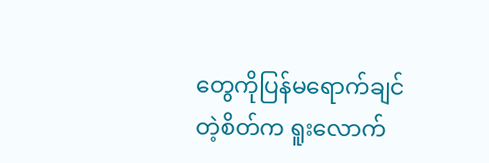တွေကိုပြန်မရောက်ချင်တဲ့စိတ်က ရူးလောက်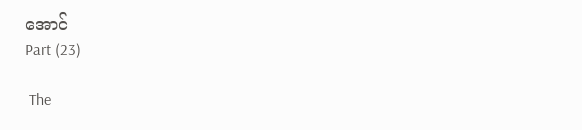အောင်
Part (23)

 The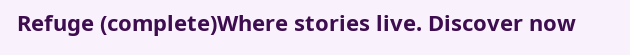Refuge (complete)Where stories live. Discover now